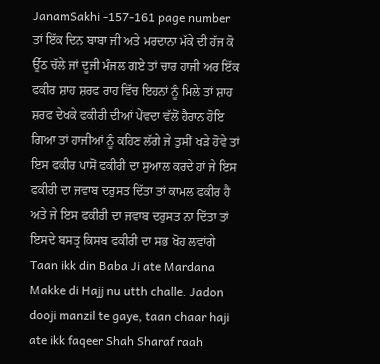JanamSakhi -157-161 page number
ਤਾਂ ਇੱਕ ਦਿਨ ਬਾਬਾ ਜੀ ਅਤੇ ਮਰਦਾਨਾ ਮੱਕੇ ਦੀ ਹੱਜ ਕੋ ਊੱਠ ਚੱਲੇ ਜਾਂ ਦੂਜੀ ਮੰਜਲ ਗਏ ਤਾਂ ਚਾਰ ਹਾਜੀ ਅਰ ਇੱਕ ਫਕੀਰ ਸ਼ਾਹ ਸ਼ਰਫ ਰਾਹ ਵਿੱਚ ਇਹਨਾਂ ਨੂੰ ਮਿਲੇ ਤਾਂ ਸ਼ਾਹ ਸ਼ਰਫ ਦੇਖਕੇ ਫਕੀਰੀ ਦੀਆਂ ਪੇਂਵਦਾ ਵੱਲੋਂ ਹੈਰਾਨ ਹੋਇ ਗਿਆ ਤਾਂ ਹਾਜੀਆਂ ਨੂੰ ਕਹਿਣ ਲੱਗੇ ਜੇ ਤੁਸੀਂ ਖੜੇ ਹੋਵੇ ਤਾਂ ਇਸ ਫਕੀਰ ਪਾਸੋਂ ਫਕੀਰੀ ਦਾ ਸੁਆਲ ਕਰਦੇ ਹਾਂ ਜੇ ਇਸ ਫਕੀਰੀ ਦਾ ਜਵਾਬ ਦਰੁਸਤ ਦਿੱਤਾ ਤਾਂ ਕਾਮਲ ਫਕੀਰ ਹੈ ਅਤੇ ਜੇ ਇਸ ਫਕੀਰੀ ਦਾ ਜਵਾਬ ਦਰੁਸਤ ਨਾ ਦਿੱਤਾ ਤਾਂ ਇਸਦੇ ਬਸਤ੍ਰ ਕਿਸਬ ਫਕੀਰੀ ਦਾ ਸਭ ਖੋਹ ਲਵਾਂਗੇ
Taan ikk din Baba Ji ate Mardana Makke di Hajj nu utth challe. Jadon dooji manzil te gaye, taan chaar haji ate ikk faqeer Shah Sharaf raah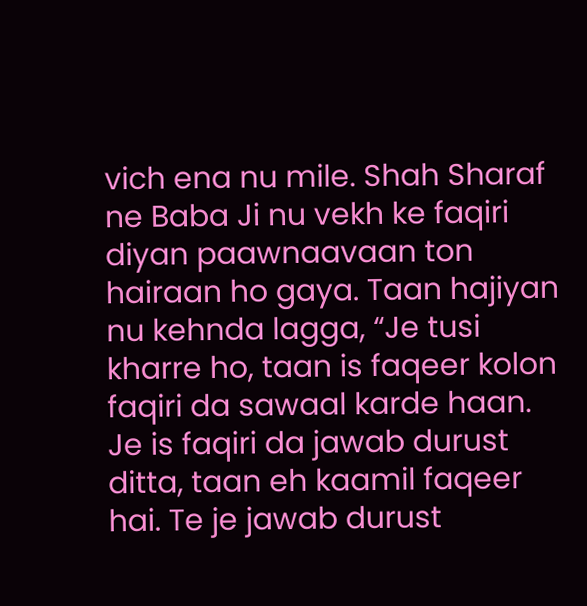vich ena nu mile. Shah Sharaf ne Baba Ji nu vekh ke faqiri diyan paawnaavaan ton hairaan ho gaya. Taan hajiyan nu kehnda lagga, “Je tusi kharre ho, taan is faqeer kolon faqiri da sawaal karde haan. Je is faqiri da jawab durust ditta, taan eh kaamil faqeer hai. Te je jawab durust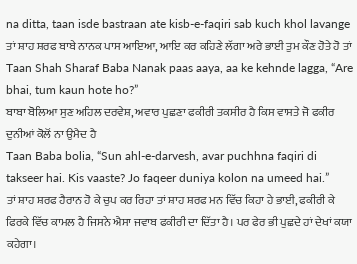na ditta, taan isde bastraan ate kisb-e-faqiri sab kuch khol lavange
ਤਾਂ ਸ਼ਾਹ ਸ਼ਰਫ ਬਾਬੇ ਨਾਨਕ ਪਾਸ ਆਇਆ, ਆਇ ਕਰ ਕਹਿਣੇ ਲੱਗਾ ਅਰੇ ਭਾਈ ਤੁਮ ਕੌਣ ਹੋਤੇ ਹੋ ਤਾਂ
Taan Shah Sharaf Baba Nanak paas aaya, aa ke kehnde lagga, “Are bhai, tum kaun hote ho?”
ਬਾਬਾ ਬੋਲਿਆ ਸੁਣ ਅਹਿਲ ਦਰਵੇਸ਼, ਅਵਾਰ ਪੁਛਣਾ ਫਕੀਰੀ ਤਕਸੀਰ ਹੈ ਕਿਸ ਵਾਸਤੇ ਜੋ ਫਕੀਰ ਦੁਨੀਆਂ ਕੋਲੋਂ ਨਾ ਉਮੈਦ ਹੈ
Taan Baba bolia, “Sun ahl-e-darvesh, avar puchhna faqiri di takseer hai. Kis vaaste? Jo faqeer duniya kolon na umeed hai.”
ਤਾਂ ਸ਼ਾਹ ਸ਼ਰਫ ਹੈਰਾਨ ਹੋ ਕੇ ਚੁਪ ਕਰ ਰਿਹਾ ਤਾਂ ਸ਼ਾਹ ਸ਼ਰਫ ਮਨ ਵਿੱਚ ਕਿਹਾ ਹੇ ਭਾਈ, ਫਕੀਰੀ ਕੇ ਫਿਰਕੇ ਵਿੱਚ ਕਾਮਲ ਹੈ ਜਿਸਨੇ ਐਸਾ ਜਵਾਬ ਫਕੀਰੀ ਦਾ ਦਿੱਤਾ ਹੈ। ਪਰ ਫੇਰ ਭੀ ਪੁਛਦੇ ਹਾਂ ਦੇਖਾਂ ਕਯਾ ਕਹੇਗਾ।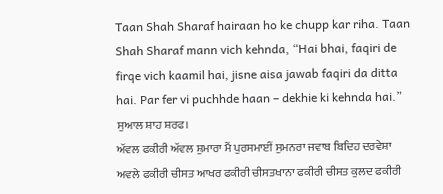Taan Shah Sharaf hairaan ho ke chupp kar riha. Taan Shah Sharaf mann vich kehnda, “Hai bhai, faqiri de firqe vich kaamil hai, jisne aisa jawab faqiri da ditta hai. Par fer vi puchhde haan – dekhie ki kehnda hai.”
ਸੁਆਲ ਸ਼ਾਹ ਸ਼ਰਫ।
ਅੱਵਲ ਫਕੀਰੀ ਅੱਵਲ ਸ਼ੁਮਾਰਾ ਮੈਂ ਪੁਰਸਮਾਈਂ ਸੁਮਨਰਾ ਜਵਾਬ ਬਿਦਿਹ ਦਰਵੇਸ਼ਾ ਅਵਲੇ ਫਕੀਰੀ ਚੀਸਤ ਆਖਰ ਫਕੀਰੀ ਚੀਸਤਖਾਨਾ ਫਕੀਰੀ ਚੀਸਤ ਕੁਲਦ ਫਕੀਰੀ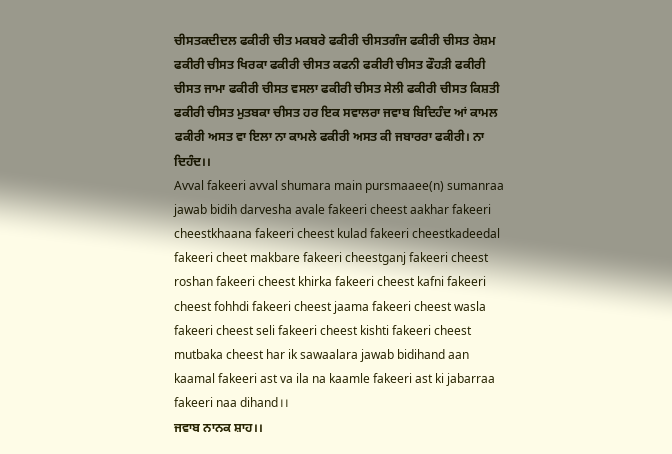ਚੀਸਤਕਦੀਦਲ ਫਕੀਰੀ ਚੀਤ ਮਕਬਰੇ ਫਕੀਰੀ ਚੀਸਤਗੰਜ ਫਕੀਰੀ ਚੀਸਤ ਰੇਸ਼ਮ ਫਕੀਰੀ ਚੀਸਤ ਖਿਰਕਾ ਫਕੀਰੀ ਚੀਸਤ ਕਫਨੀ ਫਕੀਰੀ ਚੀਸਤ ਫੌਹੜੀ ਫਕੀਰੀ ਚੀਸਤ ਜਾਮਾ ਫਕੀਰੀ ਚੀਸਤ ਵਸਲਾ ਫਕੀਰੀ ਚੀਸਤ ਸੇਲੀ ਫਕੀਰੀ ਚੀਸਤ ਕਿਸ਼ਤੀ ਫਕੀਰੀ ਚੀਸਤ ਮੁਤਬਕਾ ਚੀਸਤ ਹਰ ਇਕ ਸਵਾਲਰਾ ਜਵਾਬ ਬਿਦਿਹੰਦ ਆਂ ਕਾਮਲ ਫਕੀਰੀ ਅਸਤ ਵਾ ਇਲਾ ਨਾ ਕਾਮਲੇ ਫਕੀਰੀ ਅਸਤ ਕੀ ਜਬਾਰਰਾ ਫਕੀਰੀ। ਨਾ ਦਿਹੰਦ।।
Avval fakeeri avval shumara main pursmaaee(n) sumanraa jawab bidih darvesha avale fakeeri cheest aakhar fakeeri cheestkhaana fakeeri cheest kulad fakeeri cheestkadeedal fakeeri cheet makbare fakeeri cheestganj fakeeri cheest roshan fakeeri cheest khirka fakeeri cheest kafni fakeeri cheest fohhdi fakeeri cheest jaama fakeeri cheest wasla fakeeri cheest seli fakeeri cheest kishti fakeeri cheest mutbaka cheest har ik sawaalara jawab bidihand aan kaamal fakeeri ast va ila na kaamle fakeeri ast ki jabarraa fakeeri naa dihand।।
ਜਵਾਬ ਨਾਨਕ ਸ਼ਾਹ।।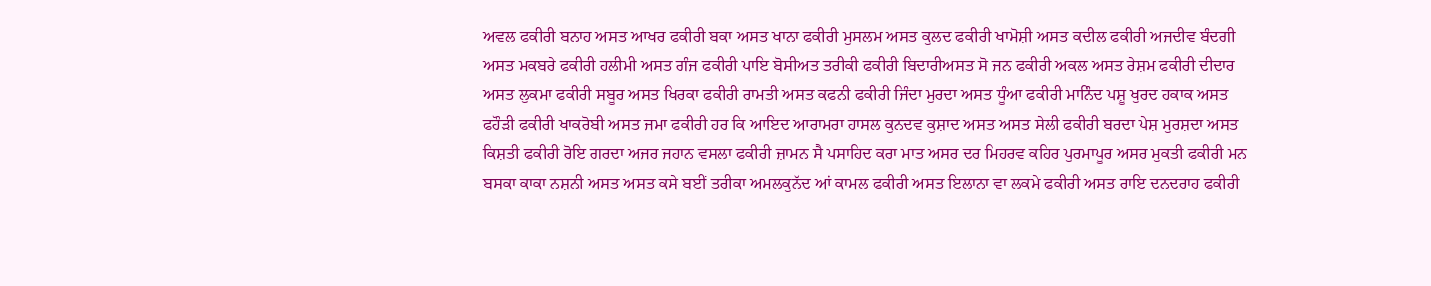ਅਵਲ ਫਕੀਰੀ ਬਨਾਹ ਅਸਤ ਆਖਰ ਫਕੀਰੀ ਬਕਾ ਅਸਤ ਖਾਨਾ ਫਕੀਰੀ ਮੁਸਲਮ ਅਸਤ ਕੁਲਦ ਫਕੀਰੀ ਖਾਮੋਸ਼ੀ ਅਸਤ ਕਦੀਲ ਫਕੀਰੀ ਅਜਦੀਵ ਬੰਦਗੀ ਅਸਤ ਮਕਬਰੇ ਫਕੀਰੀ ਹਲੀਮੀ ਅਸਤ ਗੰਜ ਫਕੀਰੀ ਪਾਇ ਬੋਸੀਅਤ ਤਰੀਕੀ ਫਕੀਰੀ ਬਿਦਾਰੀਅਸਤ ਸੋ ਜਨ ਫਕੀਰੀ ਅਕਲ ਅਸਤ ਰੇਸ਼ਮ ਫਕੀਰੀ ਦੀਦਾਰ ਅਸਤ ਲੁਕਮਾ ਫਕੀਰੀ ਸਬੂਰ ਅਸਤ ਖਿਰਕਾ ਫਕੀਰੀ ਰਾਮਤੀ ਅਸਤ ਕਫਨੀ ਫਕੀਰੀ ਜਿੰਦਾ ਮੁਰਦਾ ਅਸਤ ਧੂੰਆ ਫਕੀਰੀ ਮਾਨਿੰਦ ਪਸ਼ੂ ਖੁਰਦ ਹਕਾਕ ਅਸਤ ਫਹੌੜੀ ਫਕੀਰੀ ਖਾਕਰੋਬੀ ਅਸਤ ਜਮਾ ਫਕੀਰੀ ਹਰ ਕਿ ਆਇਦ ਆਰਾਮਰਾ ਹਾਸਲ ਕੁਨਦਵ ਕੁਸ਼ਾਦ ਅਸਤ ਅਸਤ ਸੇਲੀ ਫਕੀਰੀ ਬਰਦਾ ਪੇਸ਼ ਮੁਰਸ਼ਦਾ ਅਸਤ ਕਿਸ਼ਤੀ ਫਕੀਰੀ ਰੋਇ ਗਰਦਾ ਅਜਰ ਜਹਾਨ ਵਸਲਾ ਫਕੀਰੀ ਜ਼ਾਮਨ ਸੈ ਪਸਾਹਿਦ ਕਰਾ ਮਾਤ ਅਸਰ ਦਰ ਮਿਹਰਵ ਕਹਿਰ ਪੁਰਮਾਪੂਰ ਅਸਰ ਮੁਕਤੀ ਫਕੀਰੀ ਮਨ ਬਸਕਾ ਕਾਕਾ ਨਸ਼ਨੀ ਅਸਤ ਅਸਤ ਕਸੇ ਬਈਂ ਤਰੀਕਾ ਅਮਲਕੁਨੱਦ ਆਂ ਕਾਮਲ ਫਕੀਰੀ ਅਸਤ ਇਲਾਨਾ ਵਾ ਲਕਮੇ ਫਕੀਰੀ ਅਸਤ ਰਾਇ ਦਨਦਰਾਹ ਫਕੀਰੀ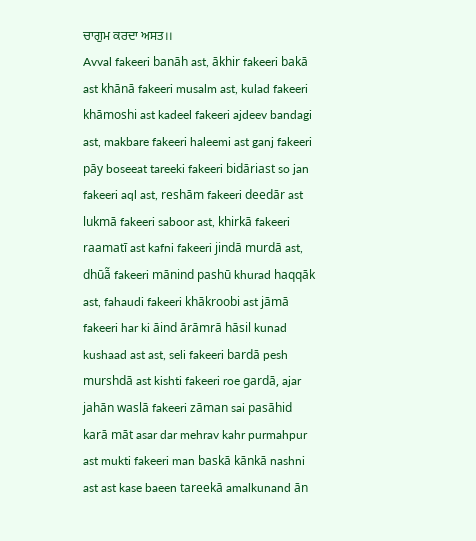ਚਾਗੁਮ ਕਰਦਾ ਅਸਤ।।
Avval fakeeri banāh ast, ākhir fakeeri bakā ast khānā fakeeri musalm ast, kulad fakeeri khāmoshi ast kadeel fakeeri ajdeev bandagi ast, makbare fakeeri haleemi ast ganj fakeeri pāy boseeat tareeki fakeeri bidāriast so jan fakeeri aql ast, reshām fakeeri deedār ast lukmā fakeeri saboor ast, khirkā fakeeri raamatī ast kafni fakeeri jindā murdā ast, dhūā̃ fakeeri mānind pashū khurad haqqāk ast, fahaudi fakeeri khākroobi ast jāmā fakeeri har ki āind ārāmrā hāsil kunad kushaad ast ast, seli fakeeri bardā pesh murshdā ast kishti fakeeri roe gardā, ajar jahān waslā fakeeri zāman sai pasāhid karā māt asar dar mehrav kahr purmahpur ast mukti fakeeri man baskā kānkā nashni ast ast kase baeen tareekā amalkunand ān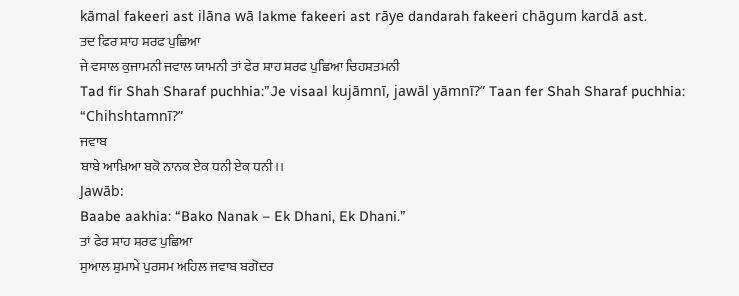kāmal fakeeri ast ilāna wā lakme fakeeri ast rāye dandarah fakeeri chāgum kardā ast.
ਤਦ ਫਿਰ ਸ਼ਾਹ ਸ਼ਰਫ ਪੁਛਿਆ
ਜੇ ਵਸਾਲ ਕੁਜਾਮਨੀ ਜਵਾਲ ਯਾਮਨੀ ਤਾਂ ਫੇਰ ਸ਼ਾਹ ਸ਼ਰਫ ਪੁਛਿਆ ਚਿਹਸ਼ਤਮਨੀ
Tad fir Shah Sharaf puchhia:”Je visaal kujāmnī, jawāl yāmnī?” Taan fer Shah Sharaf puchhia: “Chihshtamnī?”
ਜਵਾਬ
ਬਾਬੇ ਆਖ਼ਿਆ ਬਕੋ ਨਾਨਕ ਏਕ ਧਨੀ ਏਕ ਧਨੀ।।
Jawāb:
Baabe aakhia: “Bako Nanak – Ek Dhani, Ek Dhani.”
ਤਾਂ ਫੇਰ ਸ਼ਾਹ ਸ਼ਰਫ ਪੁਛਿਆ
ਸੁਆਲ ਸ਼ੁਮਾਮੇ ਪੁਰਸਮ ਅਹਿਲ ਜਵਾਬ ਬਗੋਦਰ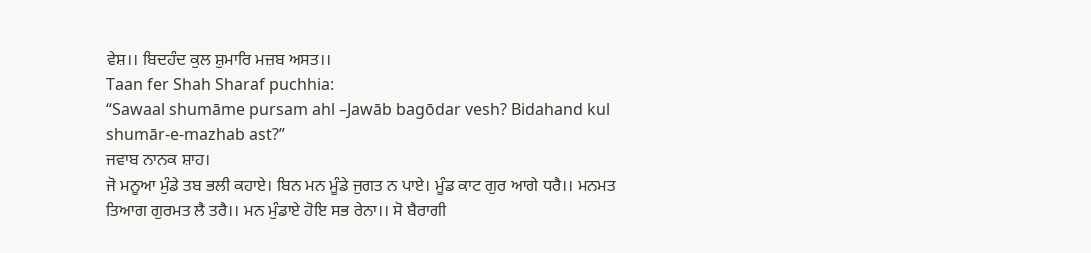ਵੇਸ਼।। ਬਿਦਹੰਦ ਕੁਲ ਸ਼ੁਮਾਰਿ ਮਜ਼ਬ ਅਸਤ।।
Taan fer Shah Sharaf puchhia:
“Sawaal shumāme pursam ahl –Jawāb bagōdar vesh? Bidahand kul shumār-e-mazhab ast?”
ਜਵਾਬ ਨਾਨਕ ਸ਼ਾਹ।
ਜੋ ਮਨੂਆ ਮੁੰਡੇ ਤਬ ਭਲੀ ਕਹਾਏ। ਬਿਨ ਮਨ ਮੂੰਡੇ ਜੁਗਤ ਨ ਪਾਏ। ਮੂੰਡ ਕਾਟ ਗੁਰ ਆਗੇ ਧਰੈ।। ਮਨਮਤ ਤਿਆਗ ਗੁਰਮਤ ਲੈ ਤਰੈ।। ਮਨ ਮੁੰਡਾਏ ਹੋਇ ਸਭ ਰੇਨਾ।। ਸੋ ਬੈਰਾਗੀ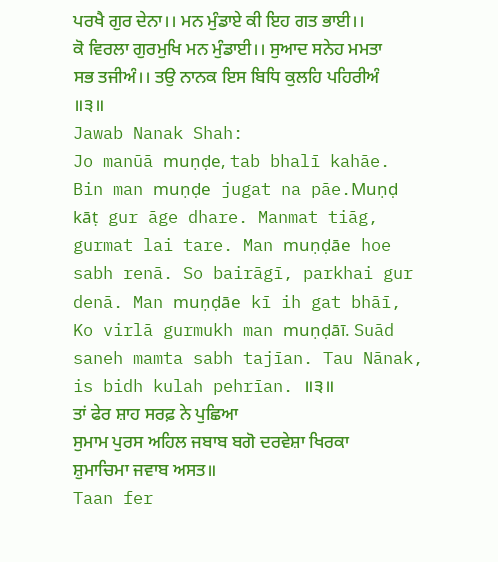ਪਰਖੈ ਗੁਰ ਦੇਨਾ।। ਮਨ ਮੁੰਡਾਏ ਕੀ ਇਹ ਗਤ ਭਾਈ।। ਕੋ ਵਿਰਲਾ ਗੁਰਮੁਖਿ ਮਨ ਮੁੰਡਾਈ।। ਸੁਆਦ ਸਨੇਹ ਮਮਤਾ ਸਭ ਤਜੀਅੰ।। ਤਉ ਨਾਨਕ ਇਸ ਬਿਧਿ ਕੁਲਹਿ ਪਹਿਰੀਅੰ ॥੩॥
Jawab Nanak Shah:
Jo manūā muṇḍe, tab bhalī kahāe. Bin man muṇḍe jugat na pāe.Muṇḍ kāṭ gur āge dhare. Manmat tiāg, gurmat lai tare. Man muṇḍāe hoe sabh renā. So bairāgī, parkhai gur denā. Man muṇḍāe kī ih gat bhāī, Ko virlā gurmukh man muṇḍāī. Suād saneh mamta sabh tajīan. Tau Nānak, is bidh kulah pehrīan. ॥੩॥
ਤਾਂ ਫੇਰ ਸ਼ਾਹ ਸਰਫ਼ ਨੇ ਪੁਛਿਆ
ਸੁਮਾਮ ਪੁਰਸ ਅਹਿਲ ਜਬਾਬ ਬਗੋ ਦਰਵੇਸ਼ਾ ਖਿਰਕਾ ਸ਼ੁਮਾਚਿਮਾ ਜਵਾਬ ਅਸਤ॥
Taan fer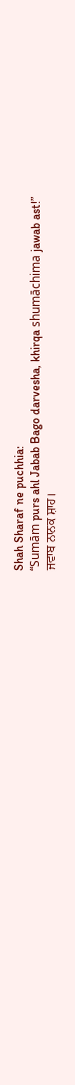Shah Sharaf ne puchhia:
“Sumām purs ahl Jabab Bago darvesha, khirqa shumāchima jawab ast!”
ਜਵਾਬ ਨਾਨਕ ਸ਼ਾਹ।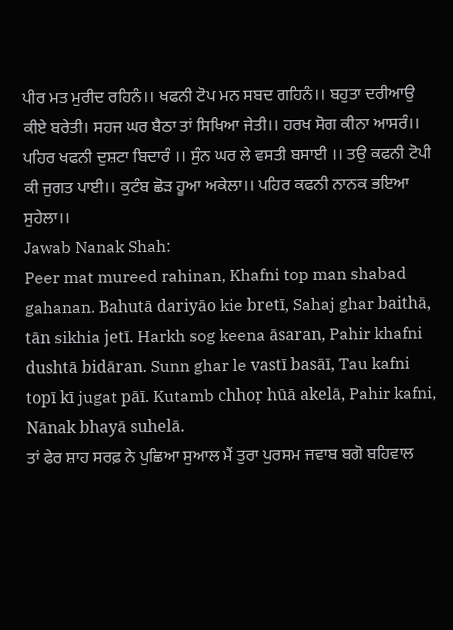ਪੀਰ ਮਤ ਮੁਰੀਦ ਰਹਿਨੰ।। ਖਫਨੀ ਟੋਪ ਮਨ ਸਬਦ ਗਹਿਨੰ।। ਬਹੁਤਾ ਦਰੀਆਉ ਕੀਏ ਬਰੇਤੀ। ਸਹਜ ਘਰ ਬੈਠਾ ਤਾਂ ਸਿਖਿਆ ਜੇਤੀ।। ਹਰਖ ਸੋਗ ਕੀਨਾ ਆਸਰੰ।। ਪਹਿਰ ਖਫਨੀ ਦੁਸ਼ਟਾ ਬਿਦਾਰੰ ।। ਸੁੰਨ ਘਰ ਲੇ ਵਸਤੀ ਬਸਾਈ ।। ਤਉ ਕਫਨੀ ਟੋਪੀ ਕੀ ਜੁਗਤ ਪਾਈ।। ਕੁਟੰਬ ਛੋਡ਼ ਹੂਆ ਅਕੇਲਾ।। ਪਹਿਰ ਕਫਨੀ ਨਾਨਕ ਭਇਆ ਸੁਹੇਲਾ।।
Jawab Nanak Shah:
Peer mat mureed rahinan, Khafni top man shabad gahanan. Bahutā dariyāo kie bretī, Sahaj ghar baithā, tān sikhia jetī. Harkh sog keena āsaran, Pahir khafni dushtā bidāran. Sunn ghar le vastī basāī, Tau kafni topī kī jugat pāī. Kutamb chhoṛ hūā akelā, Pahir kafni, Nānak bhayā suhelā.
ਤਾਂ ਫੇਰ ਸ਼ਾਹ ਸਰਫ਼ ਨੇ ਪੁਛਿਆ ਸੁਆਲ ਮੈਂ ਤੁਰਾ ਪੁਰਸਮ ਜਵਾਬ ਬਗੋ ਬਹਿਵਾਲ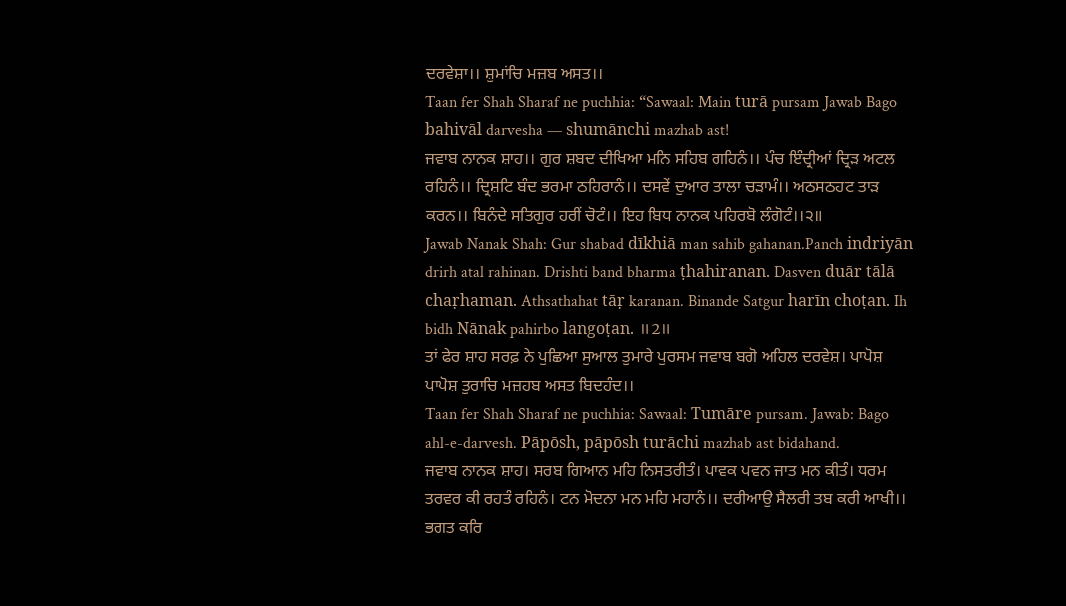ਦਰਵੇਸ਼ਾ।। ਸ਼ੁਮਾਂਚਿ ਮਜ਼ਬ ਅਸਤ।।
Taan fer Shah Sharaf ne puchhia: “Sawaal: Main turā pursam Jawab Bago bahivāl darvesha — shumānchi mazhab ast!
ਜਵਾਬ ਨਾਨਕ ਸ਼ਾਹ।। ਗੁਰ ਸ਼ਬਦ ਦੀਖਿਆ ਮਨਿ ਸਹਿਬ ਗਹਿਨੰ।। ਪੰਚ ਇੰਦ੍ਰੀਆਂ ਦ੍ਰਿੜ ਅਟਲ ਰਹਿਨੰ।। ਦ੍ਰਿਸ਼ਟਿ ਬੰਦ ਭਰਮਾ ਠਹਿਰਾਨੰ।। ਦਸਵੇਂ ਦੁਆਰ ਤਾਲਾ ਚੜਾਮੰ।। ਅਠਸਠਹਟ ਤਾੜ ਕਰਨ।। ਬਿਨੰਦੇ ਸਤਿਗੁਰ ਹਰੀਂ ਚੋਟੰ।। ਇਹ ਬਿਧ ਨਾਨਕ ਪਹਿਰਬੋ ਲੰਗੋਟੰ।।੨॥
Jawab Nanak Shah: Gur shabad dīkhiā man sahib gahanan.Panch indriyān drirh atal rahinan. Drishti band bharma ṭhahiranan. Dasven duār tālā chaṛhaman. Athsathahat tāṛ karanan. Binande Satgur harīn choṭan. Ih bidh Nānak pahirbo langoṭan. ॥2॥
ਤਾਂ ਫੇਰ ਸ਼ਾਹ ਸਰਫ਼ ਨੇ ਪੁਛਿਆ ਸੁਆਲ ਤੁਮਾਰੇ ਪੁਰਸਮ ਜਵਾਬ ਬਗੋ ਅਹਿਲ ਦਰਵੇਸ਼। ਪਾਪੋਸ਼ ਪਾਪੋਸ਼ ਤੁਰਾਚਿ ਮਜ਼ਹਬ ਅਸਤ ਬਿਦਹੰਦ।।
Taan fer Shah Sharaf ne puchhia: Sawaal: Tumāre pursam. Jawab: Bago ahl-e-darvesh. Pāpōsh, pāpōsh turāchi mazhab ast bidahand.
ਜਵਾਬ ਨਾਨਕ ਸ਼ਾਹ। ਸਰਬ ਗਿਆਨ ਮਹਿ ਨਿਸਤਰੀਤੰ। ਪਾਵਕ ਪਵਨ ਜਾਤ ਮਨ ਕੀਤੰ। ਧਰਮ ਤਰਵਰ ਕੀ ਰਹਤੰ ਰਹਿਨੰ। ਟਨ ਮੋਦਨਾ ਮਨ ਮਹਿ ਮਹਾਨੰ।। ਦਰੀਆਉ ਸੈਲਰੀ ਤਬ ਕਰੀ ਆਖੀ।। ਭਗਤ ਕਰਿ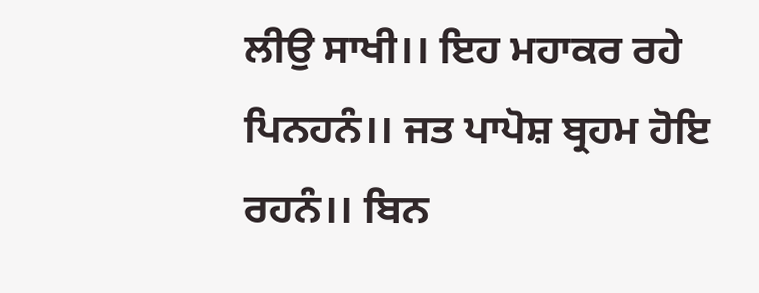ਲੀਉ ਸਾਖੀ।। ਇਹ ਮਹਾਕਰ ਰਹੇ ਪਿਨਹਨੰ।। ਜਤ ਪਾਪੋਸ਼ ਬ੍ਰਹਮ ਹੋਇ ਰਹਨੰ।। ਬਿਨ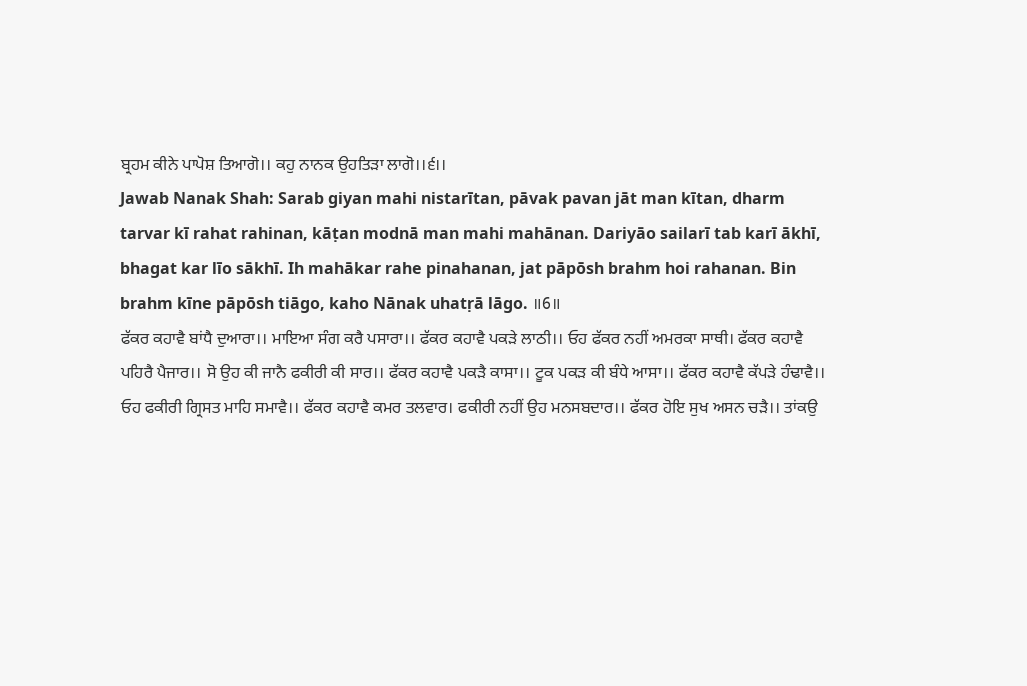ਬ੍ਰਹਮ ਕੀਨੇ ਪਾਪੋਸ਼ ਤਿਆਗੋ।। ਕਹੁ ਨਾਨਕ ਉਹਤਿੜਾ ਲਾਗੋ।।੬।।
Jawab Nanak Shah: Sarab giyan mahi nistarītan, pāvak pavan jāt man kītan, dharm tarvar kī rahat rahinan, kāṭan modnā man mahi mahānan. Dariyāo sailarī tab karī ākhī, bhagat kar līo sākhī. Ih mahākar rahe pinahanan, jat pāpōsh brahm hoi rahanan. Bin brahm kīne pāpōsh tiāgo, kaho Nānak uhatṛā lāgo. ॥6॥
ਫੱਕਰ ਕਹਾਵੈ ਬਾਂਧੈ ਦੁਆਰਾ।। ਮਾਇਆ ਸੰਗ ਕਰੈ ਪਸਾਰਾ।। ਫੱਕਰ ਕਹਾਵੈ ਪਕੜੇ ਲਾਠੀ।। ਓਹ ਫੱਕਰ ਨਹੀਂ ਅਮਰਕਾ ਸਾਥੀ। ਫੱਕਰ ਕਹਾਵੈ ਪਹਿਰੈ ਪੈਜਾਰ।। ਸੋ ਉਹ ਕੀ ਜਾਨੈ ਫਕੀਰੀ ਕੀ ਸਾਰ।। ਫੱਕਰ ਕਹਾਵੈ ਪਕੜੈ ਕਾਸਾ।। ਟੂਕ ਪਕੜ ਕੀ ਬੰਧੇ ਆਸਾ।। ਫੱਕਰ ਕਹਾਵੈ ਕੱਪੜੇ ਹੰਢਾਵੈ।। ਓਹ ਫਕੀਰੀ ਗ੍ਰਿਸਤ ਮਾਹਿ ਸਮਾਵੈ।। ਫੱਕਰ ਕਹਾਵੈ ਕਮਰ ਤਲਵਾਰ। ਫਕੀਰੀ ਨਹੀਂ ਉਹ ਮਨਸਬਦਾਰ।। ਫੱਕਰ ਹੋਇ ਸੁਖ ਅਸਨ ਚੜੈ।। ਤਾਂਕਉ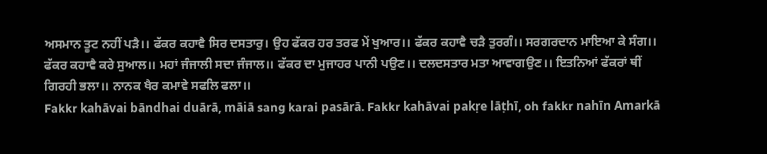ਅਸਮਾਨ ਤੂਟ ਨਹੀਂ ਪੜੈ।। ਫੱਕਰ ਕਹਾਵੈ ਸਿਰ ਦਸਤਾਰੁ। ਉਹ ਫੱਕਰ ਹਰ ਤਰਫ ਮੇਂ ਖੁਆਰ।। ਫੱਕਰ ਕਹਾਵੈ ਚੜੈ ਤੁਰਗੰ।। ਸਰਗਰਦਾਨ ਮਾਇਆ ਕੇ ਸੰਗ।। ਫੱਕਰ ਕਹਾਵੈ ਕਰੇ ਸੁਆਲ।। ਮਹਾਂ ਜੰਜਾਲੀ ਸਦਾ ਜੰਜਾਲ।। ਫੱਕਰ ਦਾ ਮੁਜਾਹਰ ਪਾਨੀ ਪਉਣ।। ਦਲਦਸਤਾਰ ਮਤਾ ਆਵਾਗਉਣ।। ਇਤਨਿਆਂ ਫੱਕਰਾਂ ਥੀਂ ਗਿਰਹੀ ਭਲਾ।। ਨਾਨਕ ਖੈਰ ਕਮਾਵੇ ਸਫਲਿ ਫਲਾ।।
Fakkr kahāvai bāndhai duārā, māiā sang karai pasārā. Fakkr kahāvai pakṛe lāṭhī, oh fakkr nahīn Amarkā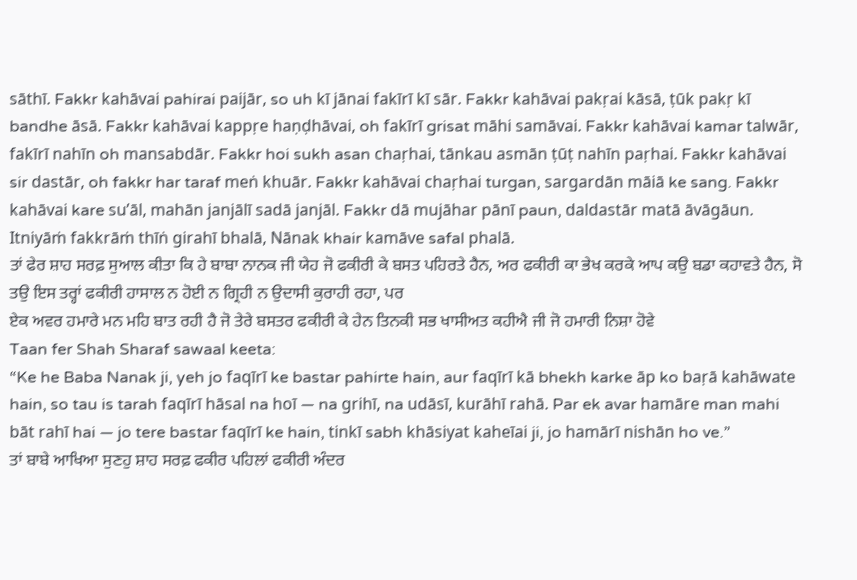sāthī. Fakkr kahāvai pahirai paijār, so uh kī jānai fakīrī kī sār. Fakkr kahāvai pakṛai kāsā, ṭūk pakṛ kī bandhe āsā. Fakkr kahāvai kappṛe haṇḍhāvai, oh fakīrī grisat māhi samāvai. Fakkr kahāvai kamar talwār, fakīrī nahīn oh mansabdār. Fakkr hoi sukh asan chaṛhai, tānkau asmān ṭūṭ nahīn paṛhai. Fakkr kahāvai sir dastār, oh fakkr har taraf meṅ khuār. Fakkr kahāvai chaṛhai turgan, sargardān māiā ke sang. Fakkr kahāvai kare su’āl, mahān janjālī sadā janjāl. Fakkr dā mujāhar pānī paun, daldastār matā āvāgāun. Itniyāṁ fakkrāṁ thīṅ girahī bhalā, Nānak khair kamāve safal phalā.
ਤਾਂ ਫੇਰ ਸ਼ਾਹ ਸਰਫ਼ ਸੁਆਲ ਕੀਤਾ ਕਿ ਹੇ ਬਾਬਾ ਨਾਨਕ ਜੀ ਯੇਹ ਜੋ ਫਕੀਰੀ ਕੇ ਬਸਤ ਪਹਿਰਤੇ ਹੈਨ, ਅਰ ਫਕੀਰੀ ਕਾ ਭੇਖ ਕਰਕੇ ਆਪ ਕਉ ਬਡਾ ਕਹਾਵਤੇ ਹੈਨ, ਸੋ ਤਉ ਇਸ ਤਰ੍ਹਾਂ ਫਕੀਰੀ ਹਾਸਾਲ ਨ ਹੋਈ ਨ ਗ੍ਰਿਹੀ ਨ ਉਦਾਸੀ ਕੁਰਾਹੀ ਰਹਾ, ਪਰ
ਏਕ ਅਵਰ ਹਮਾਰੇ ਮਨ ਮਹਿ ਬਾਤ ਰਹੀ ਹੈ ਜੋ ਤੇਰੇ ਬਸਤਰ ਫਕੀਰੀ ਕੇ ਹੇਨ ਤਿਨਕੀ ਸਭ ਖਾਸੀਅਤ ਕਹੀਐ ਜੀ ਜੋ ਹਮਾਰੀ ਨਿਸ਼ਾ ਹੋਵੇ
Taan fer Shah Sharaf sawaal keeta:
“Ke he Baba Nanak ji, yeh jo faqīrī ke bastar pahirte hain, aur faqīrī kā bhekh karke āp ko baṛā kahāwate hain, so tau is tarah faqīrī hāsal na hoī — na grihī, na udāsī, kurāhī rahā. Par ek avar hamāre man mahi bāt rahī hai — jo tere bastar faqīrī ke hain, tinkī sabh khāsiyat kaheīai ji, jo hamārī nishān ho ve.”
ਤਾਂ ਬਾਬੇ ਆਖਿਆ ਸੁਣਹੁ ਸ਼ਾਹ ਸਰਫ਼ ਫਕੀਰ ਪਹਿਲਾਂ ਫਕੀਰੀ ਅੰਦਰ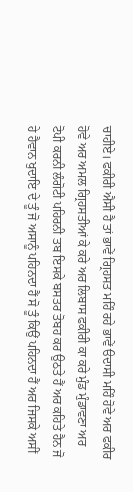ਚਾਹੀਏ। ਫਕੀਰੀ ਐਸੀ ਹੈ ਤਾਂ ਭਾਵੇਂ ਗ੍ਰਿਹਸਤ ਮਹਿੰ ਰਹੇ ਭਾਵੇਂ ੳਦਾਸੀ ਮਹਿੰ ਹੋਵੇ ਅਰ ਫਕੀਰ ਹੋਵੇ ਅਰ ਅਮਲ ਗ੍ਰਿਹਸਤੀਆਂ ਕੇ ਕਰੇ ਅਰ ਲਿਬਾਸ ਫਕੀਰੀ ਕਾ ਕਰੇ ਮੁੰਡ ਮੁੰਡਾਵਣਾ ਅਰ ਟੋਪੀ ਕਰਨੀ ਲੰਗੋਟੀ ਪਹਿਰਨੀ ਤਬ ਇਸਕੇ ਬਸਤਰ ਤੋਬਹ ਕਰ ਉਠਤੇ ਹੈਂ ਅਰ ਕਹਿਤੇ ਹੈਨ ਜੋ ਹੇ ਹੈਵਾਨ ਖੁਦਾਇ ਦੇ ਤੂੰ ਜੋ ਅਸਾਨੂੰ ਪਹਿਨਦਾ ਹੈਂ ਸੋ ਤੂੰ ਕਿਉਂ ਪਹਿਨਦਾ ਹੈਂ ਅਰ ਜਿਸਕੇ ਅਸੀਂ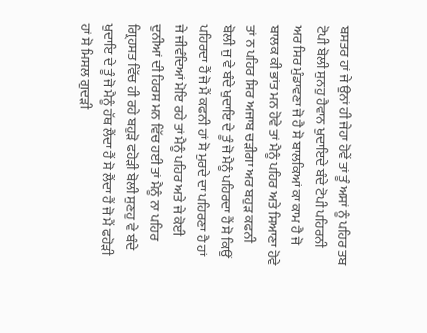ਬਸਤਰ ਹਾਂ ਜੇ ਉਨਾਂ ਹੀ ਜੇਹਾ ਹੋਵੇਂ ਤਾਂ ਤੂੰ ਅਸਾਂ ਨੂੰ ਪਹਿਰ ਤਬ ਟੋਪੀ ਬੋਲੀ ਸੁਨਹੁ ਹੈਵਾਨ ਖੁਦਾਇਦੇ ਬੰਦੇ ਟੋਪੀ ਪਹਿਰਨੀ ਅਰ ਸਿਰ ਮੁੰਡਾਵਣਾ ਜੋ ਹੈ ਸੋ ਬਾਲਕਿਆਂ ਕਾ ਕਾਮ ਹੈ ਜੋ ਬਾਲਕ ਕੀ ਭਾਂਤ ਮਨ ਹੋਵੇ ਤਾਂ ਮੈਨੂੰ ਪਹਿਰ ਅਤੇ ਸਿਆਣਾ ਹੋਵੇ ਤਾਂ ਨ ਪਹਿਰ ਸਿਰ ਅਜਾਬ ਚੜੀਗਾ ਅਰ ਬਹੁੜ ਕਫਨੀ ਬੋਲੀ ਜੁ ਵੇ ਬੰਦੇ ਖੁਦਾਇ ਦੇ ਤੂੰ ਜੋ ਮੈਨੂੰ ਪਹਿਰਦਾ ਹੈਂ ਸੋ ਕਿਉਂ ਪਹਿਰਦਾ ਹੈਂ ਜੋ ਮੈਂ ਕਫਨੀ ਹਾਂ ਸੋ ਮੁਰਦੇ ਦਾ ਪਹਿਰਣਾ ਹੈ ਹਾਂ ਜੇ ਜੀਵੰਦਿਆਂ ਮੋਇ ਰਹੇ ਤਾਂ ਮੈਨੂੰ ਪਹਿਰ ਅਤੇ ਜੇ ਕੋਈ ਦੁਨੀਆਂ ਦੀ ਹਿਰਸ ਮਨ ਵਿੱਚ ਹਈ ਤਾਂ ਮੈਨੂੰ ਨਾ ਪਹਿਰ ਗ੍ਰਿਹਸਤ ਵਿੱਚ ਹੀ ਰਹੇ ਬਹੁੜੋ ਫਹੋੜੀ ਬੋਲੀ ਸੁਣਹੁ ਵੇ ਬੰਦੇ ਖੁਦਾਇ ਦੇ ਤੂੰ ਜੋ ਮੈਨੂੰ ਹੱਥ ਲੈਂਦਾ ਹੈਂ ਸੋ ਲੈਂਦਾ ਹੈਂ ਜੋ ਮੈਂ ਫਹੋੜੀ ਹਾਂ ਸੋ ਮਿਸਲ ਗੁਦੜੀ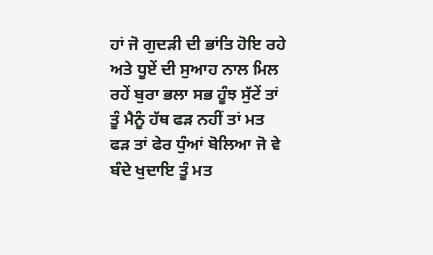ਹਾਂ ਜੋ ਗੁਦੜੀ ਦੀ ਭਾਂਤਿ ਹੋਇ ਰਹੇ ਅਤੇ ਧੂਏਂ ਦੀ ਸੁਆਹ ਨਾਲ ਮਿਲ ਰਹੇਂ ਬੁਰਾ ਭਲਾ ਸਭ ਹੂੰਝ ਸੁੱਟੇਂ ਤਾਂ ਤੂੰ ਮੈਨੂੰ ਹੱਥ ਫੜ ਨਹੀਂ ਤਾਂ ਮਤ ਫੜ ਤਾਂ ਫੇਰ ਧੁੰਆਂ ਬੋਲਿਆ ਜੋ ਵੇ ਬੰਦੇ ਖੁਦਾਇ ਤੂੰ ਮਤ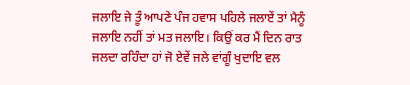ਜਲਾਇ ਜੇ ਤੂੰ ਆਪਣੇ ਪੰਜ ਹਵਾਸ ਪਹਿਲੇ ਜਲਾਏਂ ਤਾਂ ਮੈਨੂੰ ਜਲਾਇ ਨਹੀਂ ਤਾਂ ਮਤ ਜਲਾਇ। ਕਿਉਂ ਕਰ ਮੈਂ ਦਿਨ ਰਾਤ ਜਲਦਾ ਰਹਿੰਦਾ ਹਾਂ ਜੋ ਏਵੇਂ ਜਲੇ ਵਾਂਗੂੰ ਖੁਦਾਇ ਵਲ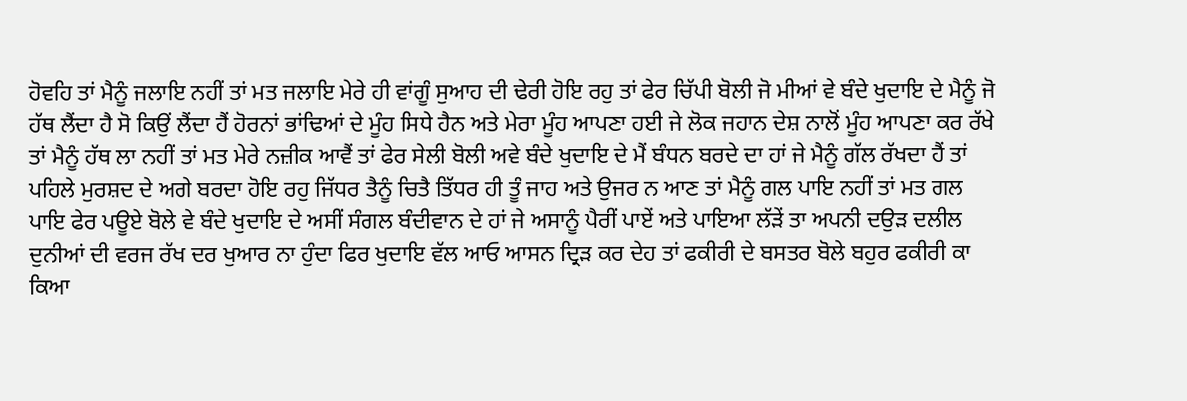ਹੋਵਹਿ ਤਾਂ ਮੈਨੂੰ ਜਲਾਇ ਨਹੀਂ ਤਾਂ ਮਤ ਜਲਾਇ ਮੇਰੇ ਹੀ ਵਾਂਗੂੰ ਸੁਆਹ ਦੀ ਢੇਰੀ ਹੋਇ ਰਹੁ ਤਾਂ ਫੇਰ ਚਿੱਪੀ ਬੋਲੀ ਜੋ ਮੀਆਂ ਵੇ ਬੰਦੇ ਖੁਦਾਇ ਦੇ ਮੈਨੂੰ ਜੋ ਹੱਥ ਲੈਂਦਾ ਹੈ ਸੋ ਕਿਉਂ ਲੈਂਦਾ ਹੈਂ ਹੋਰਨਾਂ ਭਾਂਢਿਆਂ ਦੇ ਮੂੰਹ ਸਿਧੇ ਹੈਨ ਅਤੇ ਮੇਰਾ ਮੂੰਹ ਆਪਣਾ ਹਈ ਜੇ ਲੋਕ ਜਹਾਨ ਦੇਸ਼ ਨਾਲੋਂ ਮੂੰਹ ਆਪਣਾ ਕਰ ਰੱਖੇ ਤਾਂ ਮੈਨੂੰ ਹੱਥ ਲਾ ਨਹੀਂ ਤਾਂ ਮਤ ਮੇਰੇ ਨਜ਼ੀਕ ਆਵੈਂ ਤਾਂ ਫੇਰ ਸੇਲੀ ਬੋਲੀ ਅਵੇ ਬੰਦੇ ਖੁਦਾਇ ਦੇ ਮੈਂ ਬੰਧਨ ਬਰਦੇ ਦਾ ਹਾਂ ਜੇ ਮੈਨੂੰ ਗੱਲ ਰੱਖਦਾ ਹੈਂ ਤਾਂ ਪਹਿਲੇ ਮੁਰਸ਼ਦ ਦੇ ਅਗੇ ਬਰਦਾ ਹੋਇ ਰਹੁ ਜਿੱਧਰ ਤੈਨੂੰ ਚਿਤੈ ਤਿੱਧਰ ਹੀ ਤੂੰ ਜਾਹ ਅਤੇ ਉਜਰ ਨ ਆਣ ਤਾਂ ਮੈਨੂੰ ਗਲ ਪਾਇ ਨਹੀਂ ਤਾਂ ਮਤ ਗਲ ਪਾਇ ਫੇਰ ਪਊਏ ਬੋਲੇ ਵੇ ਬੰਦੇ ਖੁਦਾਇ ਦੇ ਅਸੀਂ ਸੰਗਲ ਬੰਦੀਵਾਨ ਦੇ ਹਾਂ ਜੇ ਅਸਾਨੂੰ ਪੈਰੀਂ ਪਾਏਂ ਅਤੇ ਪਾਇਆ ਲੱੜੇਂ ਤਾ ਅਪਨੀ ਦਉੜ ਦਲੀਲ ਦੁਨੀਆਂ ਦੀ ਵਰਜ ਰੱਖ ਦਰ ਖੁਆਰ ਨਾ ਹੁੰਦਾ ਫਿਰ ਖੁਦਾਇ ਵੱਲ ਆਓ ਆਸਨ ਦ੍ਰਿੜ ਕਰ ਦੇਹ ਤਾਂ ਫਕੀਰੀ ਦੇ ਬਸਤਰ ਬੋਲੇ ਬਹੁਰ ਫਕੀਰੀ ਕਾ ਕਿਆ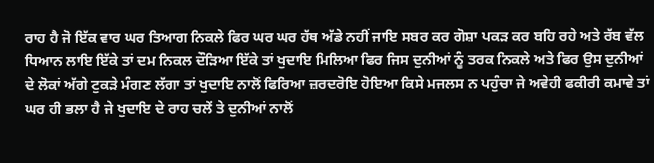ਰਾਹ ਹੈ ਜੋ ਇੱਕ ਵਾਰ ਘਰ ਤਿਆਗ ਨਿਕਲੇ ਫਿਰ ਘਰ ਘਰ ਹੱਥ ਅੱਡੇ ਨਹੀਂ ਜਾਇ ਸਬਰ ਕਰ ਗੋਸ਼ਾ ਪਕੜ ਕਰ ਬਹਿ ਰਹੇ ਅਤੇ ਰੱਬ ਵੱਲ ਧਿਆਨ ਲਾਇ ਇੱਕੇ ਤਾਂ ਦਮ ਨਿਕਲ ਦੌੜਿਆ ਇੱਕੇ ਤਾਂ ਖੁਦਾਇ ਮਿਲਿਆ ਫਿਰ ਜਿਸ ਦੁਨੀਆਂ ਨੂੰ ਤਰਕ ਨਿਕਲੇ ਅਤੇ ਫਿਰ ਉਸ ਦੁਨੀਆਂ ਦੇ ਲੋਕਾਂ ਅੱਗੇ ਟੁਕੜੇ ਮੰਗਣ ਲੱਗਾ ਤਾਂ ਖੁਦਾਇ ਨਾਲੋਂ ਫਿਰਿਆ ਜ਼ਰਦਰੋਇ ਹੋਇਆ ਕਿਸੇ ਮਜਲਸ ਨ ਪਹੁੰਚਾ ਜੇ ਅਵੇਹੀ ਫਕੀਰੀ ਕਮਾਵੇ ਤਾਂ ਘਰ ਹੀ ਭਲਾ ਹੈ ਜੇ ਖੁਦਾਇ ਦੇ ਰਾਹ ਚਲੇਂ ਤੇ ਦੁਨੀਆਂ ਨਾਲੋਂ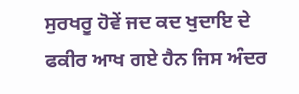ਸੁਰਖਰੂ ਹੋਵੇਂ ਜਦ ਕਦ ਖੁਦਾਇ ਦੇ ਫਕੀਰ ਆਖ ਗਏ ਹੈਨ ਜਿਸ ਅੰਦਰ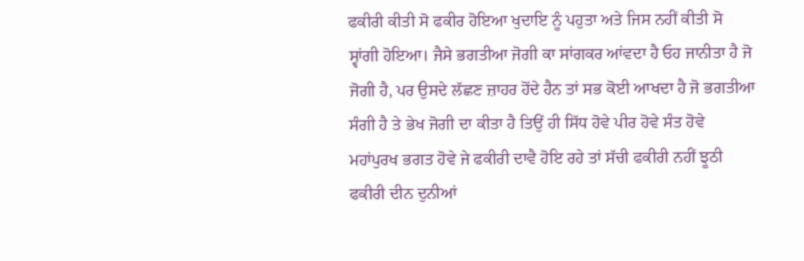ਫਕੀਰੀ ਕੀਤੀ ਸੋ ਫਕੀਰ ਹੋਇਆ ਖੁਦਾਇ ਨੂੰ ਪਹੁਤਾ ਅਤੇ ਜਿਸ ਨਹੀਂ ਕੀਤੀ ਸੋ ਸ੍ਵਾਂਗੀ ਹੋਇਆ। ਜੈਸੇ ਭਗਤੀਆ ਜੋਗੀ ਕਾ ਸਾਂਗਕਰ ਆਂਵਦਾ ਹੈ ਓਹ ਜਾਨੀਤਾ ਹੈ ਜੋ ਜੋਗੀ ਹੈ, ਪਰ ਉਸਦੇ ਲੱਛਣ ਜ਼ਾਹਰ ਹੋਂਦੇ ਹੈਨ ਤਾਂ ਸਭ ਕੋਈ ਆਖਦਾ ਹੈ ਜੋ ਭਗਤੀਆ ਸੰਗੀ ਹੈ ਤੇ ਭੇਖ ਜੋਗੀ ਦਾ ਕੀਤਾ ਹੈ ਤਿਉਂ ਹੀ ਸਿੱਧ ਹੋਵੇ ਪੀਰ ਹੋਵੇ ਸੰਤ ਹੋਵੇ ਮਹਾਂਪੁਰਖ ਭਗਤ ਹੋਵੇ ਜੇ ਫਕੀਰੀ ਦਾਵੈ ਹੋਇ ਰਹੇ ਤਾਂ ਸੱਚੀ ਫਕੀਰੀ ਨਹੀਂ ਝੂਠੀ ਫਕੀਰੀ ਦੀਨ ਦੁਨੀਆਂ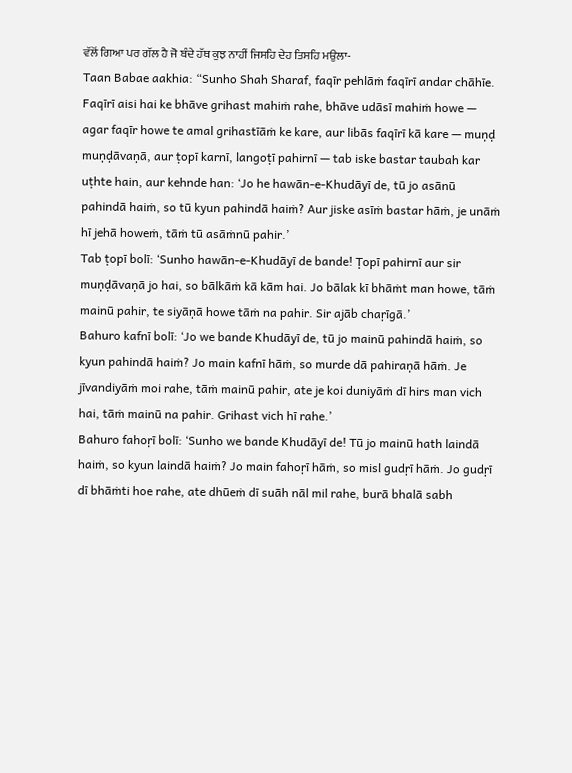ਵੱਲੋਂ ਗਿਆ ਪਰ ਗੱਲ ਹੈ ਜੋ ਬੰਦੇ ਹੱਥ ਕੁਝ ਨਾਹੀਂ ਜਿਸਹਿ ਦੇਹ ਤਿਸਹਿ ਮਉਲਾ-
Taan Babae aakhia: “Sunho Shah Sharaf, faqīr pehlāṁ faqīrī andar chāhīe. Faqīrī aisi hai ke bhāve grihast mahiṁ rahe, bhāve udāsī mahiṁ howe — agar faqīr howe te amal grihastīāṁ ke kare, aur libās faqīrī kā kare — muṇḍ muṇḍāvaṇā, aur ṭopī karnī, langoṭī pahirnī — tab iske bastar taubah kar uṭhte hain, aur kehnde han: ‘Jo he hawān-e-Khudāyī de, tū jo asānū pahindā haiṁ, so tū kyun pahindā haiṁ? Aur jiske asīṁ bastar hāṁ, je unāṁ hī jehā howeṁ, tāṁ tū asāṁnū pahir.’
Tab ṭopī bolī: ‘Sunho hawān-e-Khudāyī de bande! Ṭopī pahirnī aur sir muṇḍāvaṇā jo hai, so bālkāṁ kā kām hai. Jo bālak kī bhāṁt man howe, tāṁ mainū pahir, te siyāṇā howe tāṁ na pahir. Sir ajāb chaṛīgā.’
Bahuro kafnī bolī: ‘Jo we bande Khudāyī de, tū jo mainū pahindā haiṁ, so kyun pahindā haiṁ? Jo main kafnī hāṁ, so murde dā pahiraṇā hāṁ. Je jīvandiyāṁ moi rahe, tāṁ mainū pahir, ate je koi duniyāṁ dī hirs man vich hai, tāṁ mainū na pahir. Grihast vich hī rahe.’
Bahuro fahoṛī bolī: ‘Sunho we bande Khudāyī de! Tū jo mainū hath laindā haiṁ, so kyun laindā haiṁ? Jo main fahoṛī hāṁ, so misl gudṛī hāṁ. Jo gudṛī dī bhāṁti hoe rahe, ate dhūeṁ dī suāh nāl mil rahe, burā bhalā sabh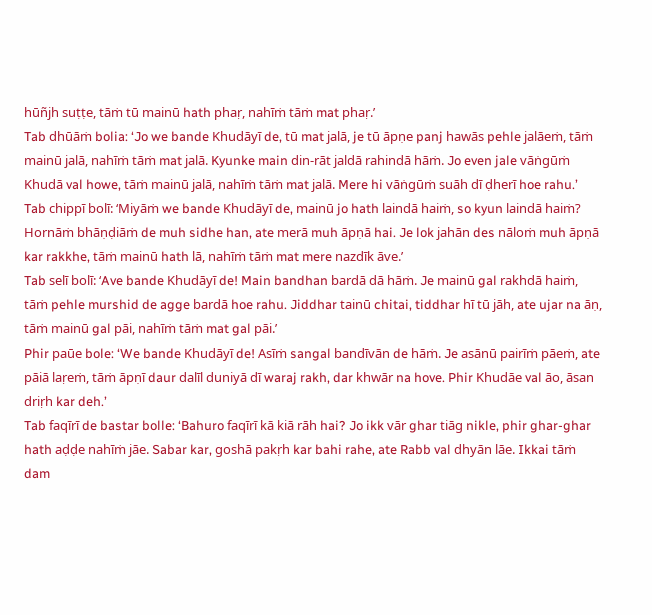hūñjh suṭṭe, tāṁ tū mainū hath phaṛ, nahīṁ tāṁ mat phaṛ.’
Tab dhūāṁ bolia: ‘Jo we bande Khudāyī de, tū mat jalā, je tū āpṇe panj hawās pehle jalāeṁ, tāṁ mainū jalā, nahīṁ tāṁ mat jalā. Kyunke main din-rāt jaldā rahindā hāṁ. Jo even jale vāṅgūṁ Khudā val howe, tāṁ mainū jalā, nahīṁ tāṁ mat jalā. Mere hi vāṅgūṁ suāh dī ḍherī hoe rahu.’
Tab chippī bolī: ‘Miyāṁ we bande Khudāyī de, mainū jo hath laindā haiṁ, so kyun laindā haiṁ? Hornāṁ bhāṇḍiāṁ de muh sidhe han, ate merā muh āpṇā hai. Je lok jahān des nāloṁ muh āpṇā kar rakkhe, tāṁ mainū hath lā, nahīṁ tāṁ mat mere nazdīk āve.’
Tab selī bolī: ‘Ave bande Khudāyī de! Main bandhan bardā dā hāṁ. Je mainū gal rakhdā haiṁ, tāṁ pehle murshid de agge bardā hoe rahu. Jiddhar tainū chitai, tiddhar hī tū jāh, ate ujar na āṇ, tāṁ mainū gal pāi, nahīṁ tāṁ mat gal pāi.’
Phir paūe bole: ‘We bande Khudāyī de! Asīṁ sangal bandīvān de hāṁ. Je asānū pairīṁ pāeṁ, ate pāiā laṛeṁ, tāṁ āpṇī daur dalīl duniyā dī waraj rakh, dar khwār na hove. Phir Khudāe val āo, āsan driṛh kar deh.’
Tab faqīrī de bastar bolle: ‘Bahuro faqīrī kā kiā rāh hai? Jo ikk vār ghar tiāg nikle, phir ghar-ghar hath aḍḍe nahīṁ jāe. Sabar kar, goshā pakṛh kar bahi rahe, ate Rabb val dhyān lāe. Ikkai tāṁ dam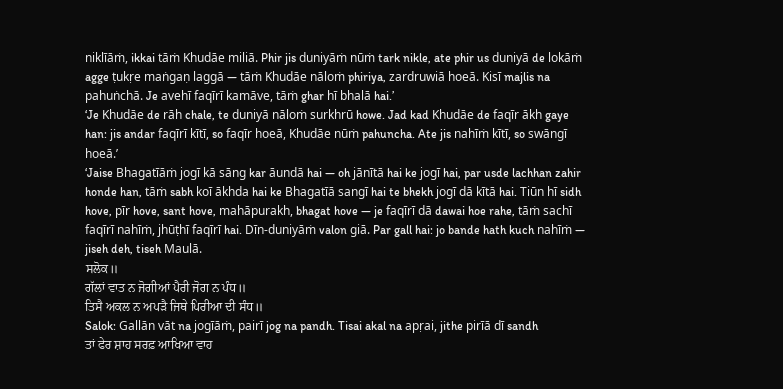niklīāṁ, ikkai tāṁ Khudāe miliā. Phir jis duniyāṁ nūṁ tark nikle, ate phir us duniyā de lokāṁ agge ṭukṛe maṅgaṇ laggā — tāṁ Khudāe nāloṁ phiriya, zardruwiā hoeā. Kisī majlis na pahuṅchā. Je avehī faqīrī kamāve, tāṁ ghar hī bhalā hai.’
‘Je Khudāe de rāh chale, te duniyā nāloṁ surkhrū howe. Jad kad Khudāe de faqīr ākh gaye han: jis andar faqīrī kītī, so faqīr hoeā, Khudāe nūṁ pahuncha. Ate jis nahīṁ kītī, so swāngī hoeā.’
‘Jaise Bhagatīāṁ jogī kā sāng kar āundā hai — oh jānītā hai ke jogī hai, par usde lachhan zahir honde han, tāṁ sabh koī ākhda hai ke Bhagatīā sangī hai te bhekh jogī dā kītā hai. Tiūn hī sidh hove, pīr hove, sant hove, mahāpurakh, bhagat hove — je faqīrī dā dawai hoe rahe, tāṁ sachī faqīrī nahīṁ, jhūṭhī faqīrī hai. Dīn-duniyāṁ valon giā. Par gall hai: jo bande hath kuch nahīṁ — jiseh deh, tiseh Maulā.
ਸਲੋਕ॥
ਗੱਲਾਂ ਵਾਤ ਨ ਜੋਗੀਆਂ ਪੈਰੀ ਜੋਗ ਨ ਪੰਧ॥
ਤਿਸੈ ਅਕਲ ਨ ਅਪੜੈ ਜਿਥੇ ਪਿਰੀਆ ਦੀ ਸੰਧ॥
Salok: Gallān vāt na jogīāṁ, pairī jog na pandh. Tisai akal na apṛai, jithe pirīā dī sandh
ਤਾਂ ਫੇਰ ਸ਼ਾਹ ਸਰਫ਼ ਆਖਿਆ ਵਾਹ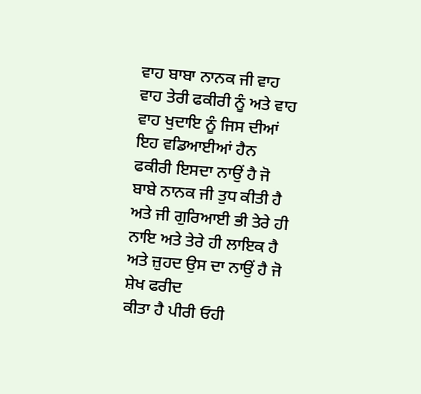ਵਾਹ ਬਾਬਾ ਨਾਨਕ ਜੀ ਵਾਹ ਵਾਹ ਤੇਰੀ ਫਕੀਰੀ ਨੂੰ ਅਤੇ ਵਾਹ ਵਾਹ ਖੁਦਾਇ ਨੂੰ ਜਿਸ ਦੀਆਂ ਇਹ ਵਡਿਆਈਆਂ ਹੈਨ ਫਕੀਰੀ ਇਸਦਾ ਨਾਉਂ ਹੈ ਜੋ ਬਾਬੇ ਨਾਨਕ ਜੀ ਤੁਧ ਕੀਤੀ ਹੈ ਅਤੇ ਜੀ ਗੁਰਿਆਈ ਭੀ ਤੇਰੇ ਹੀ ਨਾਇ ਅਤੇ ਤੇਰੇ ਹੀ ਲਾਇਕ ਹੈ ਅਤੇ ਜ਼ੁਹਦ ਉਸ ਦਾ ਨਾਉਂ ਹੈ ਜੋ ਸ਼ੇਖ ਫਰੀਦ
ਕੀਤਾ ਹੈ ਪੀਰੀ ਓਹੀ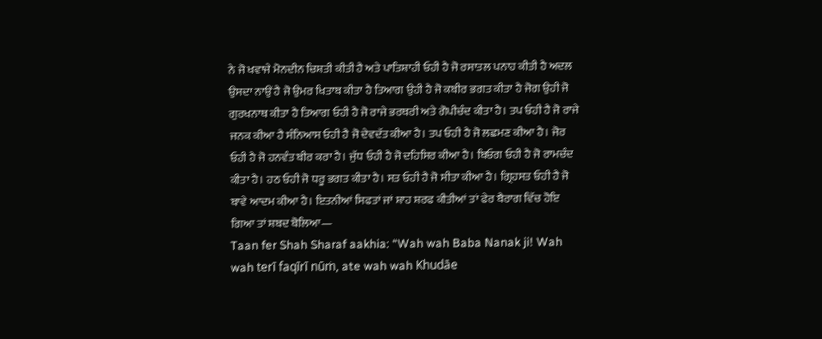ਨੇ ਜੋ ਖਵਾਜੇ ਮੋਨਦੀਨ ਚਿਸ਼ਤੀ ਕੀਤੀ ਹੈ ਅਤੇ ਪਾਤਿਸ਼ਾਹੀ ਓਹੀ ਹੈ ਜੋ ਰਸਾਤਲ ਪਨਾਹ ਕੀਤੀ ਹੈ ਅਦਲ ਉਸਦਾ ਨਾਉਂ ਹੈ ਜੋ ਉਮਰ ਖਿਤਾਬ ਕੀਤਾ ਹੈ ਤਿਆਗ ਉਹੀ ਹੈ ਜੋ ਕਬੀਰ ਭਗਤ ਕੀਤਾ ਹੈ ਜੋਗ ਉਹੀ ਜੋ ਗੁਰਖਨਾਥ ਕੀਤਾ ਹੈ ਤਿਆਗ ਓਹੀ ਹੈ ਜੋ ਰਾਜੇ ਭਰਥਰੀ ਅਤੇ ਗੋਪੀਚੰਦ ਕੀਤਾ ਹੈ। ਤਪ ਓਹੀ ਹੈ ਜੋ ਰਾਜੇ ਜਨਕ ਕੀਆ ਹੈ ਸੰਨਿਆਸ ਓਹੀ ਹੈ ਜੋ ਦੇਵਦੱਤ ਕੀਆ ਹੈ। ਤਪ ਓਹੀ ਹੈ ਜੋ ਲਛਮਣ ਕੀਆ ਹੈ। ਜੋਰ ਓਹੀ ਹੈ ਜੋ ਹਨਵੰਤ ਬੀਰ ਕਰਾ ਹੈ। ਜੁੱਧ ਓਹੀ ਹੈ ਜੋ ਦਹਿਸਿਰ ਕੀਆ ਹੈ। ਬਿਓਗ ਓਹੀ ਹੈ ਜੋ ਰਾਮਚੰਦ ਕੀਤਾ ਹੈ। ਹਠ ਓਹੀ ਜੋ ਧਰੂ ਭਗਤ ਕੀਤਾ ਹੈ। ਸਤ ਓਹੀ ਹੈ ਜੋ ਸੀਤਾ ਕੀਆ ਹੈ। ਗ੍ਰਿਹਸਤ ਓਹੀ ਹੈ ਜੋ ਬਾਵੇ ਆਦਮ ਕੀਆ ਹੈ। ਇਤਨੀਆਂ ਸਿਫਤਾਂ ਜਾਂ ਸ਼ਾਹ ਸ਼ਰਫ ਕੀਤੀਆਂ ਤਾਂ ਫੇਰ ਬੈਰਾਗ ਵਿੱਚ ਹੋਇ ਗਿਆ ਤਾਂ ਸ਼ਬਦ ਬੋਲਿਆ—
Taan fer Shah Sharaf aakhia: “Wah wah Baba Nanak ji! Wah wah terī faqīrī nūṁ, ate wah wah Khudāe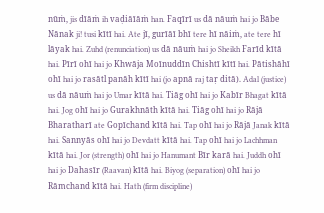nūṁ, jis dīāṁ ih vaḍiāīāṁ han. Faqīrī us dā nāuṁ hai jo Bābe Nānak ji! tusi kītī hai. Ate jī, gurīāī bhī tere hī nāiṁ, ate tere hī lāyak hai. Zuhd (renunciation) us dā nāuṁ hai jo Sheikh Farīd kītā hai. Pīrī ohī hai jo Khwāja Moīnuddīn Chishtī kītī hai. Pātishāhī ohī hai jo rasātl panāh kītī hai (jo apnā raj taṛ ditā). Adal (justice) us dā nāuṁ hai jo Umar kītā hai. Tiāg ohī hai jo Kabīr Bhagat kītā hai. Jog ohī hai jo Gurakhnāth kītā hai. Tiāg ohī hai jo Rājā Bharatharī ate Gopīchand kītā hai. Tap ohī hai jo Rājā Janak kītā hai. Sannyās ohī hai jo Devdatt kītā hai. Tap ohī hai jo Lachhman kītā hai. Jor (strength) ohī hai jo Hanumant Bīr karā hai. Juddh ohī hai jo Dahasīr (Raavan) kītā hai. Biyog (separation) ohī hai jo Rāmchand kītā hai. Hath (firm discipline)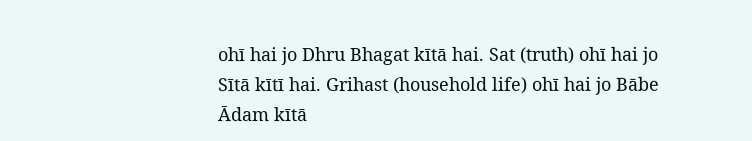ohī hai jo Dhru Bhagat kītā hai. Sat (truth) ohī hai jo Sītā kītī hai. Grihast (household life) ohī hai jo Bābe Ādam kītā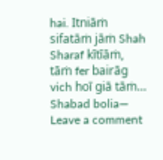hai. Itniāṁ sifatāṁ jāṁ Shah Sharaf kītīāṁ, tāṁ fer bairāg vich hoī giā tāṁ… Shabad bolia—
Leave a comment